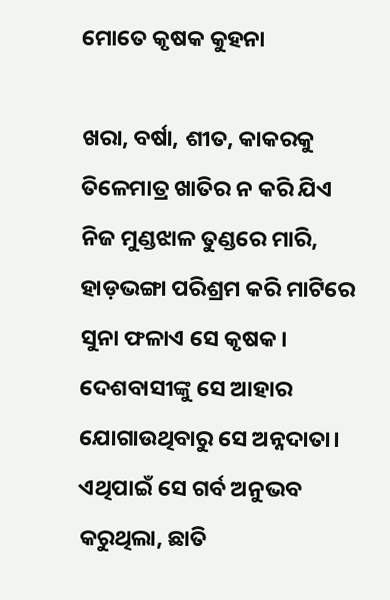ମୋତେ କୃଷକ କୁହନା

ଖରା, ବର୍ଷା, ଶୀତ, କାକରକୁ ତିଳେମାତ୍ର ଖାତିର ନ କରି ଯିଏ ନିଜ ମୁଣ୍ଡଝାଳ ତୁଣ୍ଡରେ ମାରି, ହାଡ଼ଭଙ୍ଗା ପରିଶ୍ରମ କରି ମାଟିରେ ସୁନା ଫଳାଏ ସେ କୃଷକ। ଦେଶବାସୀଙ୍କୁ ସେ ଆହାର ଯୋଗାଉଥିବାରୁ ସେ ଅନ୍ନଦାତା। ଏଥିପାଇଁ ସେ ଗର୍ବ ଅନୁଭବ କରୁଥିଲା, ଛାତି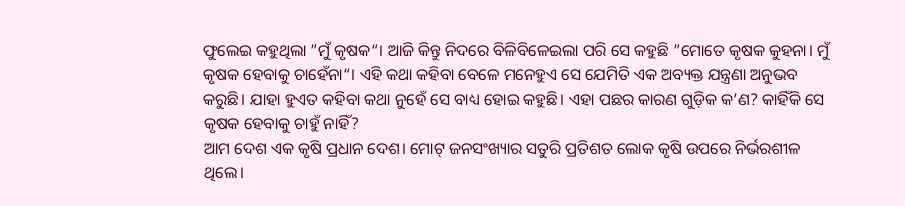ଫୁଲେଇ କହୁଥିଲା ”ମୁଁ କୃଷକ“। ଆଜି କିନ୍ତୁ ନିଦରେ ବିଳିବିଳେଇଲା ପରି ସେ କହୁଛି ”ମୋତେ କୃଷକ କୁହନା। ମୁଁ କୃଷକ ହେବାକୁ ଚାହେଁନା“। ଏହି କଥା କହିବା ବେଳେ ମନେହୁଏ ସେ ଯେମିତି ଏକ ଅବ୍ୟକ୍ତ ଯନ୍ତ୍ରଣା ଅନୁଭବ କରୁଛି। ଯାହା ହୁଏତ କହିବା କଥା ନୁହେଁ ସେ ବାଧ୍ୟ ହୋଇ କହୁଛି। ଏହା ପଛର କାରଣ ଗୁଡ଼ିକ କ’ଣ? କାହିଁକି ସେ କୃଷକ ହେବାକୁ ଚାହୁଁ ନାହିଁ?
ଆମ ଦେଶ ଏକ କୃଷି ପ୍ରଧାନ ଦେଶ। ମୋଟ୍‌ ଜନସଂଖ୍ୟାର ସତୁରି ପ୍ରତିଶତ ଲୋକ କୃଷି ଉପରେ ନିର୍ଭରଶୀଳ ଥିଲେ।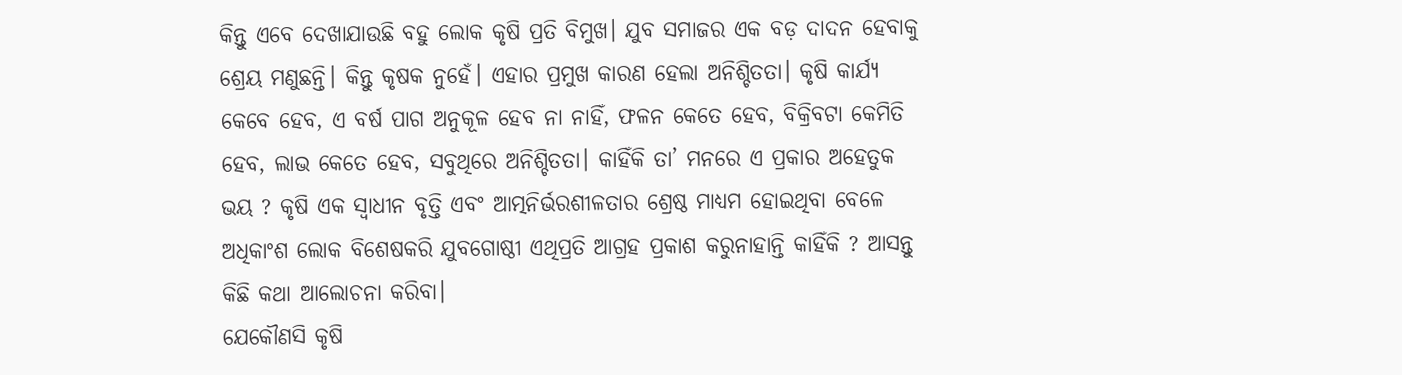କିନ୍ତୁ ଏବେ ଦେଖାଯାଉଛି ବହୁ ଲୋକ କୃଷି ପ୍ରତି ବିମୁଖ। ଯୁବ ସମାଜର ଏକ ବଡ଼ ଦାଦନ ହେବାକୁ ଶ୍ରେୟ ମଣୁଛନ୍ତି। କିନ୍ତୁ କୃଷକ ନୁହେଁ। ଏହାର ପ୍ରମୁଖ କାରଣ ହେଲା ଅନିଶ୍ଚିତତା। କୃଷି କାର୍ଯ୍ୟ କେବେ ହେବ, ଏ ବର୍ଷ ପାଗ ଅନୁକୂଳ ହେବ ନା ନାହିଁ, ଫଳନ କେତେ ହେବ, ବିକ୍ରିବଟା କେମିତି ହେବ, ଲାଭ କେତେ ହେବ, ସବୁଥିରେ ଅନିଶ୍ଚିତତା। କାହିଁକି ତା’ ମନରେ ଏ ପ୍ରକାର ଅହେତୁକ ଭୟ ? କୃଷି ଏକ ସ୍ବାଧୀନ ବୃତ୍ତି ଏବଂ ଆତ୍ମନିର୍ଭରଶୀଳତାର ଶ୍ରେଷ୍ଠ ମାଧ୍ୟମ ହୋଇଥିବା ବେଳେ ଅଧିକାଂଶ ଲୋକ ବିଶେଷକରି ଯୁବଗୋଷ୍ଠୀ ଏଥିପ୍ରତି ଆଗ୍ରହ ପ୍ରକାଶ କରୁନାହାନ୍ତି କାହିଁକି ? ଆସନ୍ତୁ କିଛି କଥା ଆଲୋଚନା କରିବା।
ଯେକୌଣସି କୃଷି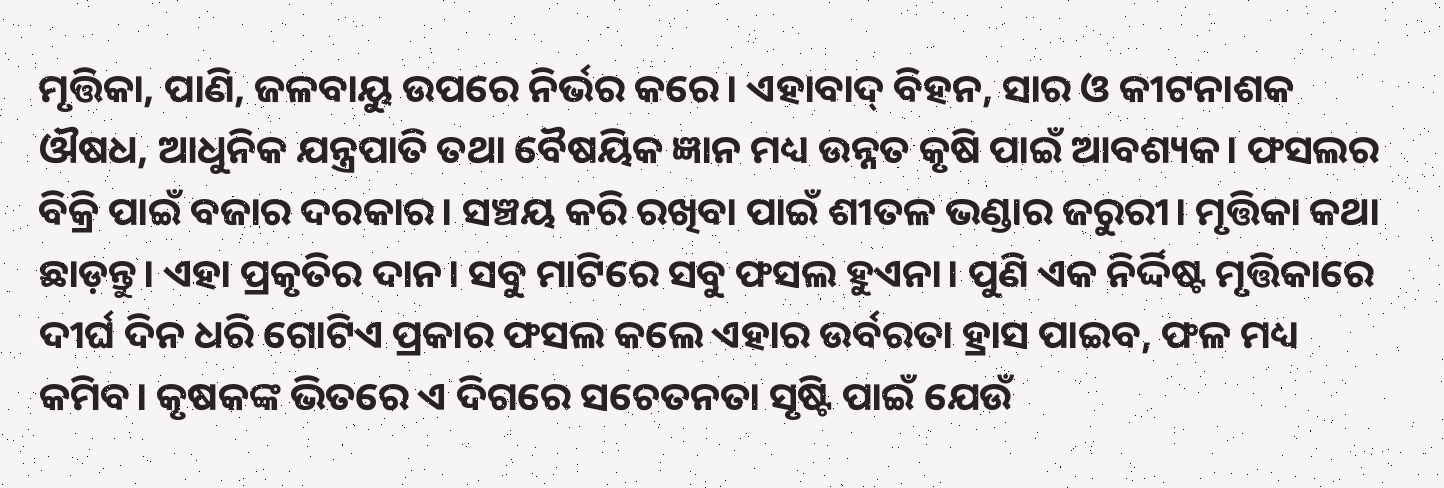ମୃତ୍ତିକା, ପାଣି, ଜଳବାୟୁ ଉପରେ ନିର୍ଭର କରେ। ଏହାବାଦ୍‌ ବିହନ, ସାର ଓ କୀଟନାଶକ ଔଷଧ, ଆଧୁନିକ ଯନ୍ତ୍ରପାତି ତଥା ବୈଷୟିକ ଜ୍ଞାନ ମଧ୍ୟ ଉନ୍ନତ କୃଷି ପାଇଁ ଆବଶ୍ୟକ। ଫସଲର ବିକ୍ରି ପାଇଁ ବଜାର ଦରକାର। ସଞ୍ଚୟ କରି ରଖିବା ପାଇଁ ଶୀତଳ ଭଣ୍ଡାର ଜରୁରୀ। ମୃତ୍ତିକା କଥା ଛାଡ଼ନ୍ତୁ। ଏହା ପ୍ରକୃତିର ଦାନ। ସବୁ ମାଟିରେ ସବୁ ଫସଲ ହୁଏନା। ପୁଣି ଏକ ନିର୍ଦ୍ଦିଷ୍ଟ ମୃତ୍ତିକାରେ ଦୀର୍ଘ ଦିନ ଧରି ଗୋଟିଏ ପ୍ରକାର ଫସଲ କଲେ ଏହାର ଉର୍ବରତା ହ୍ରାସ ପାଇବ, ଫଳ ମଧ୍ୟ କମିବ। କୃଷକଙ୍କ ଭିତରେ ଏ ଦିଗରେ ସଚେତନତା ସୃଷ୍ଟି ପାଇଁ ଯେଉଁ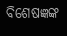ବିଶେଷଜ୍ଞଙ୍କ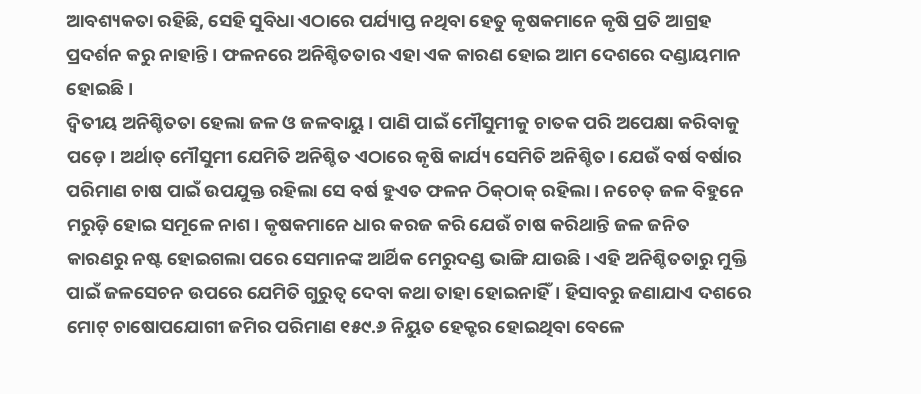ଆବଶ୍ୟକତା ରହିଛି, ସେହି ସୁବିଧା ଏଠାରେ ପର୍ଯ୍ୟାପ୍ତ ନଥିବା ହେତୁ କୃଷକମାନେ କୃଷି ପ୍ରତି ଆଗ୍ରହ ପ୍ରଦର୍ଶନ କରୁ ନାହାନ୍ତି। ଫଳନରେ ଅନିଶ୍ଚିତତାର ଏହା ଏକ କାରଣ ହୋଇ ଆମ ଦେଶରେ ଦଣ୍ଡାୟମାନ ହୋଇଛି।
ଦ୍ୱିତୀୟ ଅନିଶ୍ଚିତତା ହେଲା ଜଳ ଓ ଜଳବାୟୁ। ପାଣି ପାଇଁ ମୌସୁମୀକୁ ଚାତକ ପରି ଅପେକ୍ଷା କରିବାକୁ ପଡ଼େ। ଅର୍ଥାତ୍‌ ମୌସୁମୀ ଯେମିତି ଅନିଶ୍ଚିତ ଏଠାରେ କୃଷି କାର୍ଯ୍ୟ ସେମିତି ଅନିଶ୍ଚିତ। ଯେଉଁ ବର୍ଷ ବର୍ଷାର ପରିମାଣ ଚାଷ ପାଇଁ ଉପଯୁକ୍ତ ରହିଲା ସେ ବର୍ଷ ହୁଏତ ଫଳନ ଠିକ୍‌ଠାକ୍‌ ରହିଲା। ନଚେତ୍‌ ଜଳ ବିହୁନେ ମରୁଡ଼ି ହୋଇ ସମୂଳେ ନାଶ। କୃଷକମାନେ ଧାର କରଜ କରି ଯେଉଁ ଚାଷ କରିଥାନ୍ତି ଜଳ ଜନିତ କାରଣରୁ ନଷ୍ଟ ହୋଇଗଲା ପରେ ସେମାନଙ୍କ ଆର୍ଥିକ ମେରୁଦଣ୍ଡ ଭାଙ୍ଗି ଯାଉଛି। ଏହି ଅନିଶ୍ଚିତତାରୁ ମୁକ୍ତି ପାଇଁ ଜଳସେଚନ ଉପରେ ଯେମିତି ଗୁରୁତ୍ୱ ଦେବା କଥା ତାହା ହୋଇନାହିଁ। ହିସାବରୁ ଜଣାଯାଏ ଦଶରେ ମୋଟ୍‌ ଚାଷୋପଯୋଗୀ ଜମିର ପରିମାଣ ୧୫୯.୬ ନିୟୁତ ହେକ୍ଟର ହୋଇଥିବା ବେଳେ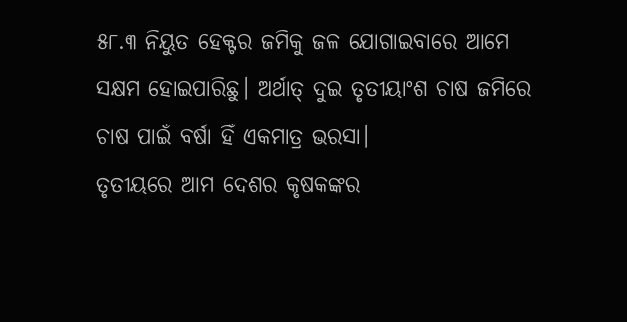୫୮.୩ ନିୟୁତ ହେକ୍ଟର ଜମିକୁ ଜଳ ଯୋଗାଇବାରେ ଆମେ ସକ୍ଷମ ହୋଇପାରିଛୁ। ଅର୍ଥାତ୍‌ ଦୁଇ ତୃତୀୟାଂଶ ଚାଷ ଜମିରେ ଚାଷ ପାଇଁ ବର୍ଷା ହିଁ ଏକମାତ୍ର ଭରସା।
ତୃତୀୟରେ ଆମ ଦେଶର କୃଷକଙ୍କର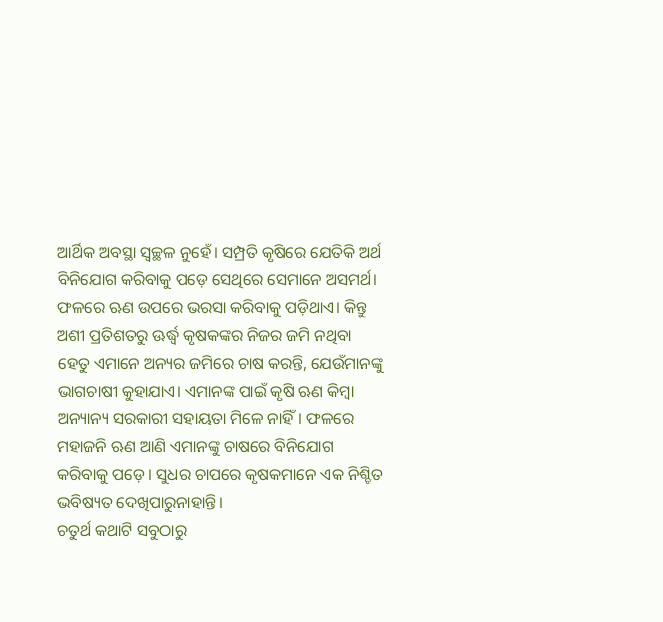ଆର୍ଥିକ ଅବସ୍ଥା ସ୍ବଚ୍ଛଳ ନୁହେଁ। ସମ୍ପ୍ରତି କୃଷିରେ ଯେତିକି ଅର୍ଥ ବିନିଯୋଗ କରିବାକୁ ପଡ଼େ ସେଥିରେ ସେମାନେ ଅସମର୍ଥ। ଫଳରେ ଋଣ ଉପରେ ଭରସା କରିବାକୁ ପଡ଼ିଥାଏ। କିନ୍ତୁ ଅଶୀ ପ୍ରତିଶତରୁ ଊର୍ଦ୍ଧ୍ୱ କୃଷକଙ୍କର ନିଜର ଜମି ନଥିବା ହେତୁ ଏମାନେ ଅନ୍ୟର ଜମିରେ ଚାଷ କରନ୍ତି, ଯେଉଁମାନଙ୍କୁ ଭାଗଚାଷୀ କୁହାଯାଏ। ଏମାନଙ୍କ ପାଇଁ କୃଷି ଋଣ କିମ୍ବା ଅନ୍ୟାନ୍ୟ ସରକାରୀ ସହାୟତା ମିଳେ ନାହିଁ। ଫଳରେ ମହାଜନି ଋଣ ଆଣି ଏମାନଙ୍କୁ ଚାଷରେ ବିନିଯୋଗ କରିବାକୁ ପଡ଼େ। ସୁଧର ଚାପରେ କୃଷକମାନେ ଏକ ନିଶ୍ଚିତ ଭବିଷ୍ୟତ ଦେଖିପାରୁନାହାନ୍ତି।
ଚତୁର୍ଥ କଥାଟି ସବୁଠାରୁ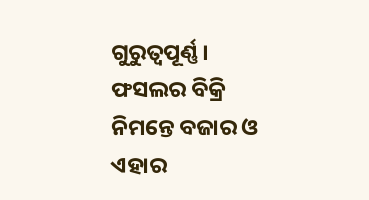ଗୁରୁତ୍ୱପୂର୍ଣ୍ଣ। ଫସଲର ବିକ୍ରି ନିମନ୍ତେ ବଜାର ଓ ଏହାର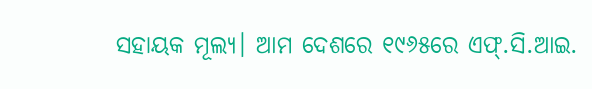ସହାୟକ ମୂଲ୍ୟ। ଆମ ଦେଶରେ ୧୯୬୫ରେ ଏଫ୍‌.ସି.ଆଇ.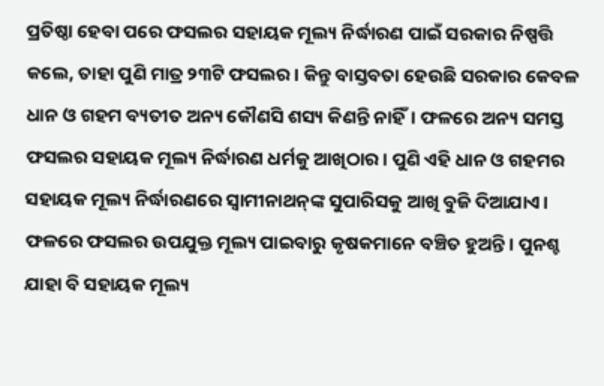ପ୍ରତିଷ୍ଠା ହେବା ପରେ ଫସଲର ସହାୟକ ମୂଲ୍ୟ ନିର୍ଦ୍ଧାରଣ ପାଇଁ ସରକାର ନିଷ୍ପତ୍ତି କଲେ, ତାହା ପୁଣି ମାତ୍ର ୨୩ଟି ଫସଲର। କିନ୍ତୁ ବାସ୍ତବତା ହେଉଛି ସରକାର କେବଳ ଧାନ ଓ ଗହମ ବ୍ୟତୀତ ଅନ୍ୟ କୌଣସି ଶସ୍ୟ କିଣନ୍ତି ନାହିଁ। ଫଳରେ ଅନ୍ୟ ସମସ୍ତ ଫସଲର ସହାୟକ ମୂଲ୍ୟ ନିର୍ଦ୍ଧାରଣ ଧର୍ମକୁ ଆଖିଠାର। ପୁଣି ଏହି ଧାନ ଓ ଗହମର ସହାୟକ ମୂଲ୍ୟ ନିର୍ଦ୍ଧାରଣରେ ସ୍ବାମୀନାଥନ୍‌ଙ୍କ ସୁପାରିସକୁ ଆଖି ବୁଜି ଦିଆଯାଏ। ଫଳରେ ଫସଲର ଉପଯୁକ୍ତ ମୂଲ୍ୟ ପାଇବାରୁ କୃଷକମାନେ ବଞ୍ଚିତ ହୁଅନ୍ତି। ପୁନଶ୍ଚ ଯାହା ବି ସହାୟକ ମୂଲ୍ୟ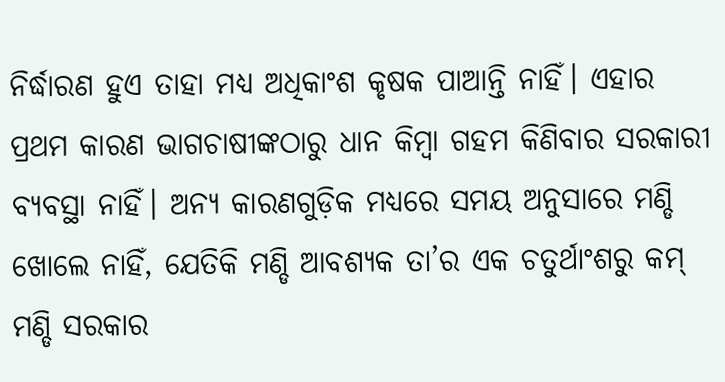ନିର୍ଦ୍ଧାରଣ ହୁଏ ତାହା ମଧ୍ୟ ଅଧିକାଂଶ କୃଷକ ପାଆନ୍ତି ନାହିଁ। ଏହାର ପ୍ରଥମ କାରଣ ଭାଗଚାଷୀଙ୍କଠାରୁ ଧାନ କିମ୍ବା ଗହମ କିଣିବାର ସରକାରୀ ବ୍ୟବସ୍ଥା ନାହିଁ। ଅନ୍ୟ କାରଣଗୁଡ଼ିକ ମଧ୍ୟରେ ସମୟ ଅନୁସାରେ ମଣ୍ଡି ଖୋଲେ ନାହିଁ, ଯେତିକି ମଣ୍ଡି ଆବଶ୍ୟକ ତା’ର ଏକ ଚତୁର୍ଥାଂଶରୁ କମ୍‌ ମଣ୍ଡି ସରକାର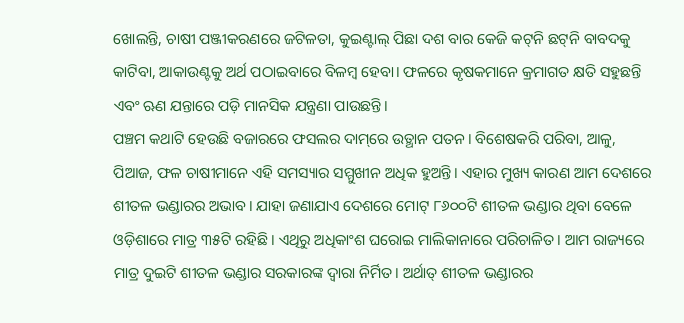ଖୋଲନ୍ତି, ଚାଷୀ ପଞ୍ଜୀକରଣରେ ଜଟିଳତା, କୁଇଣ୍ଟାଲ୍‌ ପିଛା ଦଶ ବାର କେଜି କଟ୍‌ନି ଛଟ୍‌ନି ବାବଦକୁ କାଟିବା, ଆକାଉଣ୍ଟକୁ ଅର୍ଥ ପଠାଇବାରେ ବିଳମ୍ବ ହେବା। ଫଳରେ କୃଷକମାନେ କ୍ରମାଗତ କ୍ଷତି ସହୁଛନ୍ତି ଏବଂ ଋଣ ଯନ୍ତାରେ ପଡ଼ି ମାନସିକ ଯନ୍ତ୍ରଣା ପାଉଛନ୍ତି।
ପଞ୍ଚମ କଥାଟି ହେଉଛି ବଜାରରେ ଫସଲର ଦାମ୍‌ରେ ଉତ୍ଥାନ ପତନ। ବିଶେଷକରି ପରିବା, ଆଳୁ, ପିଆଜ, ଫଳ ଚାଷୀମାନେ ଏହି ସମସ୍ୟାର ସମ୍ମୁଖୀନ ଅଧିକ ହୁଅନ୍ତି। ଏହାର ମୁଖ୍ୟ କାରଣ ଆମ ଦେଶରେ ଶୀତଳ ଭଣ୍ଡାରର ଅଭାବ। ଯାହା ଜଣାଯାଏ ଦେଶରେ ମୋଟ୍‌ ୮୬୦୦ଟି ଶୀତଳ ଭଣ୍ଡାର ଥିବା ବେଳେ ଓଡ଼ିଶାରେ ମାତ୍ର ୩୫ଟି ରହିଛି। ଏଥିରୁ ଅଧିକାଂଶ ଘରୋଇ ମାଲିକାନାରେ ପରିଚାଳିତ। ଆମ ରାଜ୍ୟରେ ମାତ୍ର ଦୁଇଟି ଶୀତଳ ଭଣ୍ଡାର ସରକାରଙ୍କ ଦ୍ୱାରା ନିର୍ମିତ। ଅର୍ଥାତ୍‌ ଶୀତଳ ଭଣ୍ଡାରର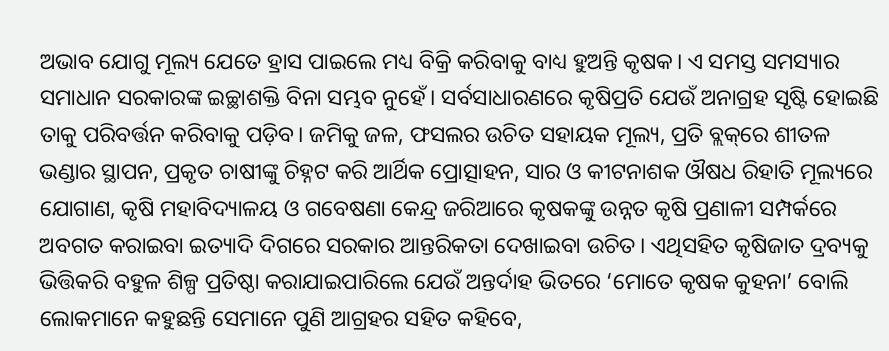ଅଭାବ ଯୋଗୁ ମୂଲ୍ୟ ଯେତେ ହ୍ରାସ ପାଇଲେ ମଧ୍ୟ ବିକ୍ରି କରିବାକୁ ବାଧ୍ୟ ହୁଅନ୍ତି କୃଷକ। ଏ ସମସ୍ତ ସମସ୍ୟାର ସମାଧାନ ସରକାରଙ୍କ ଇଚ୍ଛାଶକ୍ତି ବିନା ସମ୍ଭବ ନୁହେଁ। ସର୍ବସାଧାରଣରେ କୃଷିପ୍ରତି ଯେଉଁ ଅନାଗ୍ରହ ସୃଷ୍ଟି ହୋଇଛି ତାକୁ ପରିବର୍ତ୍ତନ କରିବାକୁ ପଡ଼ିବ। ଜମିକୁ ଜଳ, ଫସଲର ଉଚିତ ସହାୟକ ମୂଲ୍ୟ, ପ୍ରତି ବ୍ଲକ୍‌ରେ ଶୀତଳ ଭଣ୍ଡାର ସ୍ଥାପନ, ପ୍ରକୃତ ଚାଷୀଙ୍କୁ ଚିହ୍ନଟ କରି ଆର୍ଥିକ ପ୍ରୋତ୍ସାହନ, ସାର ଓ କୀଟନାଶକ ଔଷଧ ରିହାତି ମୂଲ୍ୟରେ ଯୋଗାଣ, କୃଷି ମହାବିଦ୍ୟାଳୟ ଓ ଗବେଷଣା କେନ୍ଦ୍ର ଜରିଆରେ କୃଷକଙ୍କୁ ଉନ୍ନତ କୃଷି ପ୍ରଣାଳୀ ସମ୍ପର୍କରେ ଅବଗତ କରାଇବା ଇତ୍ୟାଦି ଦିଗରେ ସରକାର ଆନ୍ତରିକତା ଦେଖାଇବା ଉଚିତ। ଏଥିସହିତ କୃଷିଜାତ ଦ୍ରବ୍ୟକୁ ଭିତ୍ତିକରି ବହୁଳ ଶିଳ୍ପ ପ୍ରତିଷ୍ଠା କରାଯାଇପାରିଲେ ଯେଉଁ ଅନ୍ତର୍ଦାହ ଭିତରେ ‘ମୋତେ କୃଷକ କୁହନା’ ବୋଲି ଲୋକମାନେ କହୁଛନ୍ତି ସେମାନେ ପୁଣି ଆଗ୍ରହର ସହିତ କହିବେ,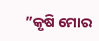”କୃଷି ମୋର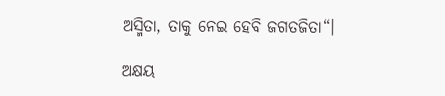ଅସ୍ମିତା, ତାକୁ ନେଇ ହେବି ଜଗତଜିତା“।

ଅକ୍ଷୟ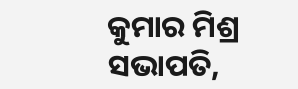କୁମାର ମିଶ୍ର
ସଭାପତି,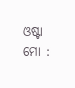ଓଷ୍ଟା
ମୋ :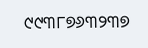୯୯୩୮୭୬୩୨୩୭